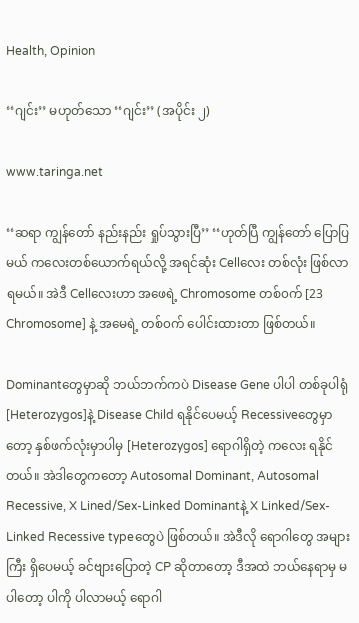Health, Opinion

‘‘ဂျင်း’’ မဟုတ်သော ‘‘ဂျင်း’’ (အပိုင်း ၂)

www.taringa.net

‘‘ဆရာ ကျွန်တော် နည်းနည်း ရှုပ်သွားပြီ’’ ‘‘ဟုတ်ပြီ ကျွန်တော် ပြောပြမယ် ကလေးတစ်ယောက်ရယ်လို့ အရင်ဆုံး Cellလေး တစ်လုံး ဖြစ်လာရမယ်။ အဲဒီ Cellလေးဟာ အဖေရဲ့ Chromosome တစ်၀က် [23 Chromosome] နဲ့ အမေရဲ့ တစ်၀က် ပေါင်းထားတာ ဖြစ်တယ်။

Dominantတွေမှာဆို ဘယ်ဘက်ကပဲ Disease Gene ပါပါ တစ်ခုပါရုံ [Heterozygos]နဲ့ Disease Child ရနိုင်ပေမယ့် Recessiveတွေမှာတော့ နှစ်ဖက်လုံးမှာပါမှ [Heterozygos] ရောဂါရှိတဲ့ ကလေး ရနိုင်တယ်။ အဲဒါတွေကတော့ Autosomal Dominant, Autosomal Recessive, X Lined/Sex-Linked Dominantနဲ့ X Linked/Sex-Linked Recessive typeတွေပဲ ဖြစ်တယ်။ အဲဒီလို ရောဂါတွေ အများကြီး ရှိပေမယ့် ခင်ဗျားပြောတဲ့ CP ဆိုတာတော့ ဒီအထဲ ဘယ်နေရာမှ မပါတော့ ပါကို ပါလာမယ့် ရောဂါ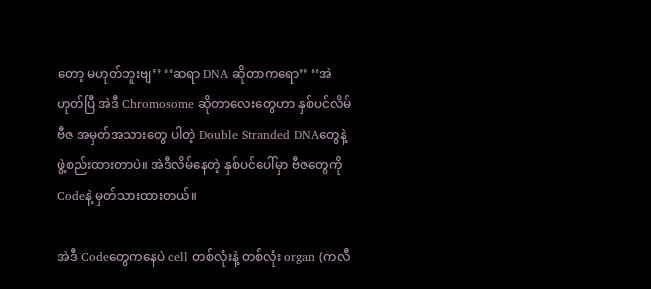တော့ မဟုတ်ဘူးဗျ’’ ‘‘ဆရာ DNA ဆိုတာကရော’’ ‘‘အဲ ဟုတ်ပြီ အဲဒီ Chromosome ဆိုတာလေးတွေဟာ နှစ်ပင်လိမ် ဗီဇ အမှတ်အသားတွေ ပါတဲ့ Double Stranded DNAတွေနဲ့ ဖွဲ့စည်းထားတာပဲ။ အဲဒီလိမ်နေတဲ့ နှစ်ပင်ပေါ်မှာ ဗီဇတွေကို Codeနဲ့ မှတ်သားထားတယ်။

အဲဒီ Codeတွေကနေပဲ cell တစ်လုံးနဲ့ တစ်လုံး organ (ကလီ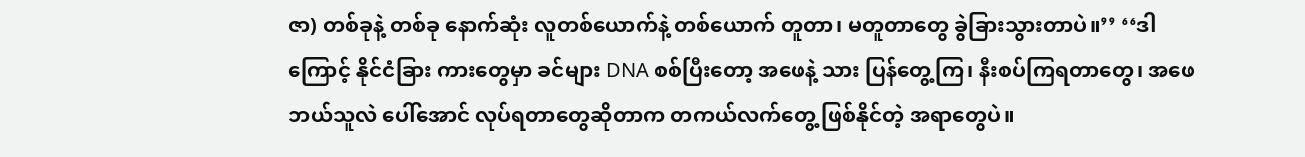ဇာ) တစ်ခုနဲ့ တစ်ခု နောက်ဆုံး လူတစ်ယောက်နဲ့ တစ်ယောက် တူတာ၊ မတူတာတွေ ခွဲခြားသွားတာပဲ။’’ ‘‘ဒါကြောင့် နိုင်ငံခြား ကားတွေမှာ ခင်များ DNA စစ်ပြီးတော့ အဖေနဲ့ သား ပြန်တွေ့ကြ၊ နီးစပ်ကြရတာတွေ၊ အဖေ ဘယ်သူလဲ ပေါ်အောင် လုပ်ရတာတွေဆိုတာက တကယ်လက်တွေ့ ဖြစ်နိုင်တဲ့ အရာတွေပဲ။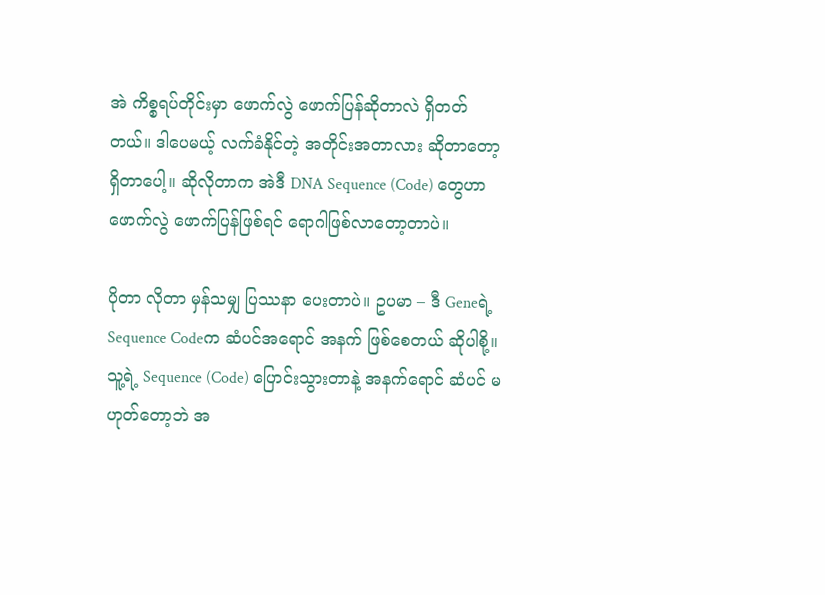အဲ ကိစ္စရပ်တိုင်းမှာ ဖောက်လွဲ ဖောက်ပြန်ဆိုတာလဲ ရှိတတ်တယ်။ ဒါပေမယ့် လက်ခံနိုင်တဲ့ အတိုင်းအတာလား ဆိုတာတော့ ရှိတာပေါ့။ ဆိုလိုတာက အဲဒီ DNA Sequence (Code) တွေဟာ ဖောက်လွဲ ဖောက်ပြန်ဖြစ်ရင် ရောဂါဖြစ်လာတော့တာပဲ။

ပိုတာ လိုတာ မှန်သမျှ ပြဿနာ ပေးတာပဲ။ ဥပမာ – ဒီ Geneရဲ့ Sequence Codeက ဆံပင်အရောင် အနက် ဖြစ်စေတယ် ဆိုပါစို့။ သူ့ရဲ့ Sequence (Code) ပြောင်းသွားတာနဲ့ အနက်ရောင် ဆံပင် မဟုတ်တော့ဘဲ အ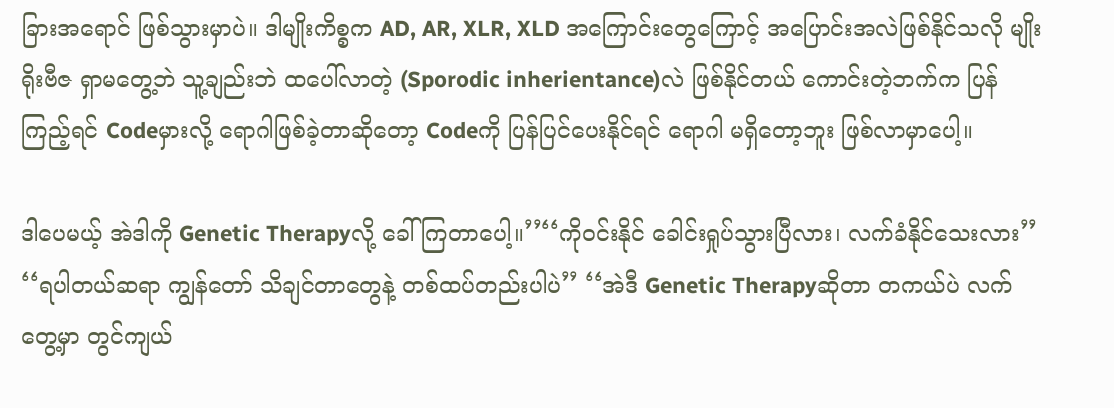ခြားအရောင် ဖြစ်သွားမှာပဲ။ ဒါမျိုးကိစ္စက AD, AR, XLR, XLD အကြောင်းတွေကြောင့် အပြောင်းအလဲဖြစ်နိုင်သလို မျိုးရိုးဗီဇ ရှာမတွေ့ဘဲ သူ့ချည်းဘဲ ထပေါ်လာတဲ့ (Sporodic inherientance)လဲ ဖြစ်နိုင်တယ် ကောင်းတဲ့ဘက်က ပြန်ကြည့်ရင် Codeမှားလို့ ရောဂါဖြစ်ခဲ့တာဆိုတော့ Codeကို ပြန်ပြင်ပေးနိုင်ရင် ရောဂါ မရှိတော့ဘူး ဖြစ်လာမှာပေါ့။

ဒါပေမယ့် အဲဒါကို Genetic Therapyလို့ ခေါ်ကြတာပေါ့။’’‘‘ကို၀င်းနိုင် ခေါင်းရှုပ်သွားပြီလား၊ လက်ခံနိုင်သေးလား’’ ‘‘ရပါတယ်ဆရာ ကျွန်တော် သိချင်တာတွေနဲ့ တစ်ထပ်တည်းပါပဲ’’ ‘‘အဲဒီ Genetic Therapyဆိုတာ တကယ်ပဲ လက်တွေ့မှာ တွင်ကျယ်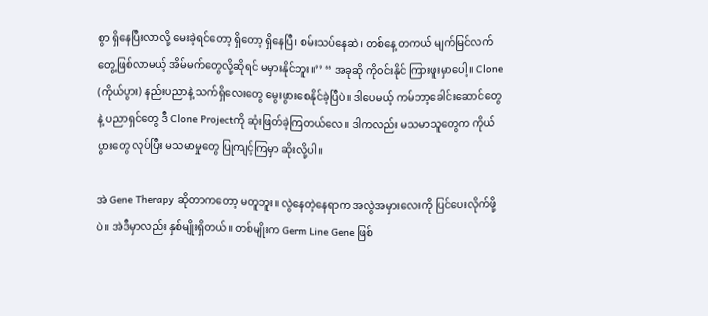စွာ ရှိနေပြီးလာလို့ မေးခဲ့ရင်တော့ ရှိတော့ ရှိနေပြီ၊ စမ်းသပ်နေဆဲ၊ တစ်နေ့ တကယ် မျက်မြင်လက်တွေ့ဖြစ်လာမယ့် အိမ်မက်တွေလို့ဆိုရင် မမှားနိုင်ဘူး။’’ ‘‘ အခုဆို ကို၀င်းနိုင် ကြားဖူးမှာပေါ့။ Clone (ကိုယ်ပွား) နည်းပညာနဲ့ သက်ရှိလေးတွေ မွေးဖွားစေနိုင်ခဲ့ပြီပဲ။ ဒါပေမယ့် ကမ်ဘာ့ခေါင်းဆောင်တွေနဲ့ ပညာရှင်တွေ ဒီ Clone Projectကို ဆုံးဖြတ်ခဲ့ကြတယ်လေ။ ဒါကလည်း မသမာသူတွေက ကိုယ်ပွားတွေ လုပ်ပြီး မသမာမှုတွေ ပြုကျင့်ကြမှာ ဆိုးလို့ပါ။

အဲ Gene Therapy ဆိုတာကတော့ မတူဘူး။ လွဲနေတဲ့နေရာက အလွဲအမှားလေးကို ပြင်ပေးလိုက်ဖို့ပဲ။ အဲဒီမှာလည်း နှစ်မျိုးရှိတယ်။ တစ်မျိုးက Germ Line Gene ဖြစ်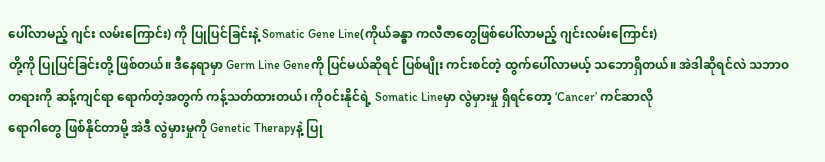ပေါ်လာမည့် ဂျင်း လမ်းကြောင်း) ကို ပြုပြင်ခြင်းနဲ့ Somatic Gene Line(ကိုယ်ခန္ဓာ ကလီဇာတွေဖြစ်ပေါ်လာမည့် ဂျင်းလမ်းကြောင်း)
တို့ကို ပြုပြင်ခြင်းတို့ ဖြစ်တယ်။ ဒီနေရာမှာ Germ Line Geneကို ပြင်မယ်ဆိုရင် ပြစ်မျိုး ကင်းစင်တဲ့ ထွက်ပေါ်လာမယ့် သဘောရှိတယ်။ အဲဒါဆိုရင်လဲ သဘာ၀တရားကို ဆန့်ကျင်ရာ ရောက်တဲ့အတွက် ကန့်သတ်ထားတယ်၊ ကို၀င်းနိုင်ရဲ့ Somatic Lineမှာ လွဲမှားမှု ရှိရင်တော့ ‘Cancer’ ကင်ဆာလို
ရောဂါတွေ ဖြစ်နိုင်တာမို့ အဲဒီ လွဲမှားမှုကို Genetic Therapyနဲ့ ပြု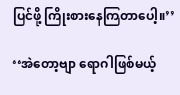ပြင်ဖို့ ကြိုးစားနေကြတာပေါ့။’’

‘‘အဲတော့ဗျာ ရောဂါဖြစ်မယ့်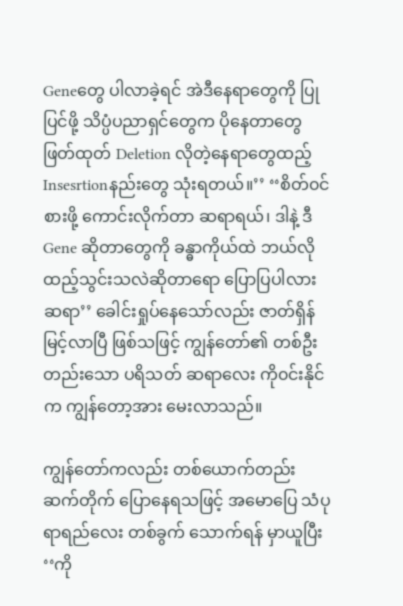Geneတွေ ပါလာခဲ့ရင် အဲဒီနေရာတွေကို ပြုပြင်ဖို့ သိပ္ပံပညာရှင်တွေက ပိုနေတာတွေ ဖြတ်ထုတ် Deletion လိုတဲ့နေရာတွေထည့် Insesrtionနည်းတွေ သုံးရတယ်။’’ ‘‘စိတ်၀င်စားဖို့ ကောင်းလိုက်တာ ဆရာရယ်၊ ဒါနဲ့ ဒီ Gene ဆိုတာတွေကို ခန္ဓာကိုယ်ထဲ ဘယ်လို ထည့်သွင်းသလဲဆိုတာရော ပြောပြပါလား ဆရာ’’ ခေါင်းရှုပ်နေသော်လည်း ဇာတ်ရှိန် မြင့်လာပြီ ဖြစ်သဖြင့် ကျွန်တော်၏ တစ်ဦးတည်းသော ပရိသတ် ဆရာလေး ကို၀င်းနိုင်က ကျွန်တော့အား မေးလာသည်။

ကျွန်တော်ကလည်း တစ်ယောက်တည်း ဆက်တိုက် ပြောနေရသဖြင့် အမောပြေ သံပုရာရည်လေး တစ်ခွက် သောက်ရန် မှာယူပြီး ‘‘ကို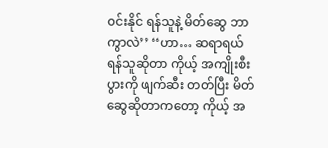၀င်းနိုင် ရန်သူနဲ့ မိတ်ဆွေ ဘာကွာလဲ’’ ‘‘ဟာ… ဆရာရယ် ရန်သူဆိုတာ ကိုယ့် အကျိုးစီးပွားကို ဖျက်ဆီး တတ်ပြီး မိတ်ဆွေဆိုတာကတော့ ကိုယ့် အ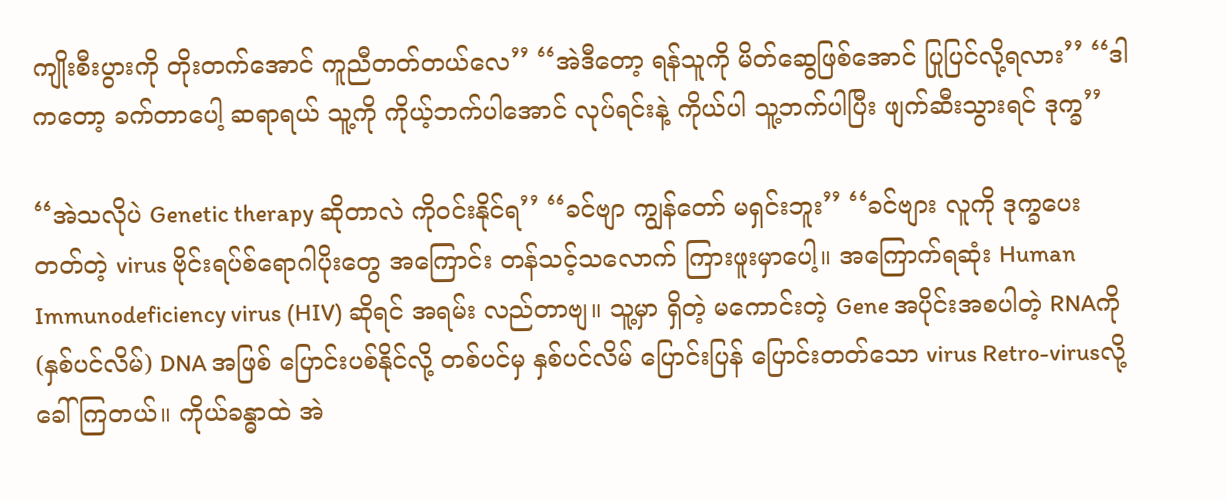ကျိုးစီးပွားကို တိုးတက်အောင် ကူညီတတ်တယ်လေ’’ ‘‘အဲဒီတော့ ရန်သူကို မိတ်ဆွေဖြစ်အောင် ပြုပြင်လို့ရလား’’ ‘‘ဒါကတော့ ခက်တာပေါ့ ဆရာရယ် သူ့ကို ကိုယ့်ဘက်ပါအောင် လုပ်ရင်းနဲ့ ကိုယ်ပါ သူ့ဘက်ပါပြီး ဖျက်ဆီးသွားရင် ဒုက္ခ’’

‘‘အဲသလိုပဲ Genetic therapy ဆိုတာလဲ ကို၀င်းနိုင်ရ’’ ‘‘ခင်ဗျာ ကျွန်တော် မရှင်းဘူး’’ ‘‘ခင်ဗျား လူကို ဒုက္ခပေးတတ်တဲ့ virus ဗိုင်းရပ်စ်ရောဂါပိုးတွေ အကြောင်း တန်သင့်သလောက် ကြားဖူးမှာပေါ့။ အကြောက်ရဆုံး Human Immunodeficiency virus (HIV) ဆိုရင် အရမ်း လည်တာဗျ။ သူ့မှာ ရှိတဲ့ မကောင်းတဲ့ Gene အပိုင်းအစပါတဲ့ RNAကို (နှစ်ပင်လိမ်) DNA အဖြစ် ပြောင်းပစ်နိုင်လို့ တစ်ပင်မှ နှစ်ပင်လိမ် ပြောင်းပြန် ပြောင်းတတ်သော virus Retro-virusလို့ ခေါ်ကြတယ်။ ကိုယ်ခန္ဓာထဲ အဲ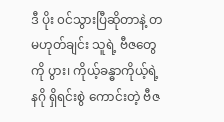ဒီ ပိုး ၀င်သွားပြီဆိုတာနဲ့ တမဟုတ်ချင်း သူရဲ့ ဗီဇတွေကို ပွား၊ ကိုယ့်ခန္ဓာကိုယ့်ရဲ့ နဂို ရှိရင်းစွဲ ကောင်းတဲ့ ဗီဇ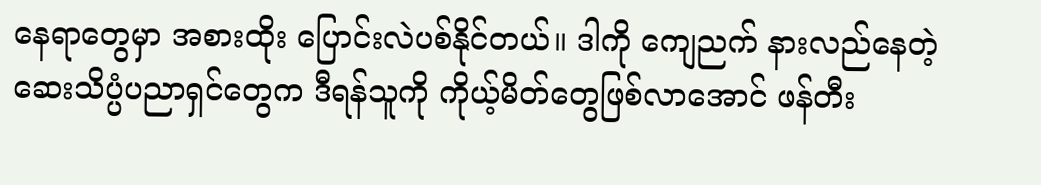နေရာတွေမှာ အစားထိုး ပြောင်းလဲပစ်နိုင်တယ်။ ဒါကို ကျေညက် နားလည်နေတဲ့ ဆေးသိပ္ပံပညာရှင်တွေက ဒီရန်သူကို ကိုယ့်မိတ်တွေဖြစ်လာအောင် ဖန်တီး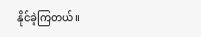နိုင်ခဲ့ကြတယ်။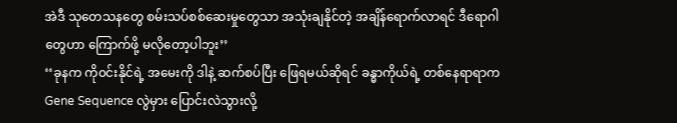အဲဒီ သုတေသနတွေ စမ်းသပ်စစ်ဆေးမှုတွေသာ အသုံးချနိုင်တဲ့ အချိန်ရောက်လာရင် ဒီရောဂါတွေဟာ ကြောက်ဖို့ မလိုတော့ပါဘူး’’
‘‘ခုနက ကို၀င်းနိုင်ရဲ့ အမေးကို ဒါနဲ့ ဆက်စပ်ပြီး ဖြေရမယ်ဆိုရင် ခန္ဓာကိုယ်ရဲ့ တစ်နေရာရာက Gene Sequence လွဲမှား ပြောင်းလဲသွားလို့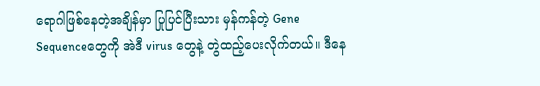ရောဂါဖြစ်နေတဲ့အချိန်မှာ ပြုပြင်ပြီးသား မှန်ကန်တဲ့ Gene Sequenceတွေကို အဲဒီ virus တွေနဲ့ တွဲထည့်ပေးလိုက်တယ်။ ဒီနေ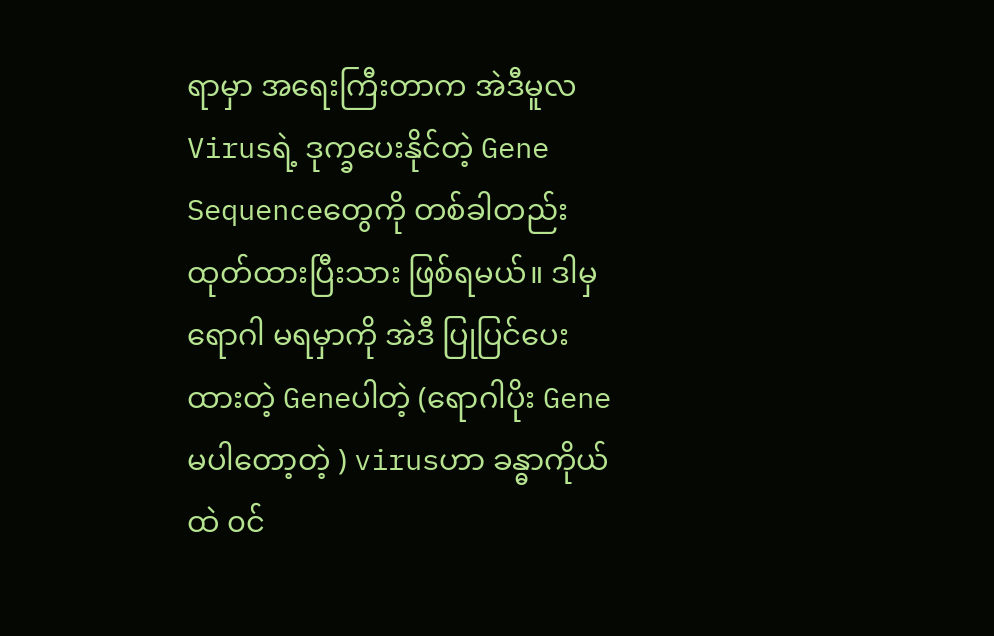ရာမှာ အရေးကြီးတာက အဲဒီမူလ Virusရဲ့ ဒုက္ခပေးနိုင်တဲ့ Gene Sequenceတွေကို တစ်ခါတည်း ထုတ်ထားပြီးသား ဖြစ်ရမယ်။ ဒါမှ ရောဂါ မရမှာကို အဲဒီ ပြုပြင်ပေးထားတဲ့ Geneပါတဲ့ (ရောဂါပိုး Gene မပါတော့တဲ့ ) virusဟာ ခန္ဓာကိုယ်ထဲ ၀င်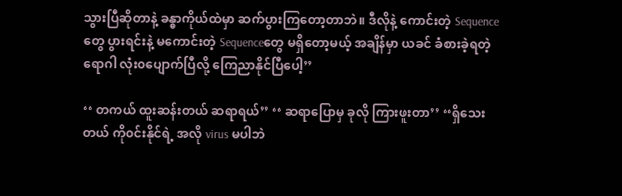သွားပြီဆိုတာနဲ့ ခန္ဓာကိုယ်ထဲမှာ ဆက်ပွားကြတော့တာဘဲ။ ဒီလိုနဲ့ ကောင်းတဲ့ Sequenceတွေ ပွားရင်းနဲ့ မကောင်းတဲ့ Sequenceတွေ မရှိတော့မယ့် အချိန်မှာ ယခင် ခံစားခဲ့ရတဲ့ ရောဂါ လုံး၀ပျောက်ပြီလို့ ကြေညာနိုင်ပြီပေါ့’’

‘‘ တကယ် ထူးဆန်းတယ် ဆရာရယ်’’ ‘‘ ဆရာပြောမှ ခုလို ကြားဖူးတာ’’ ‘‘ရှိသေးတယ် ကို၀င်းနိုင်ရဲ့ အလို virus မပါဘဲ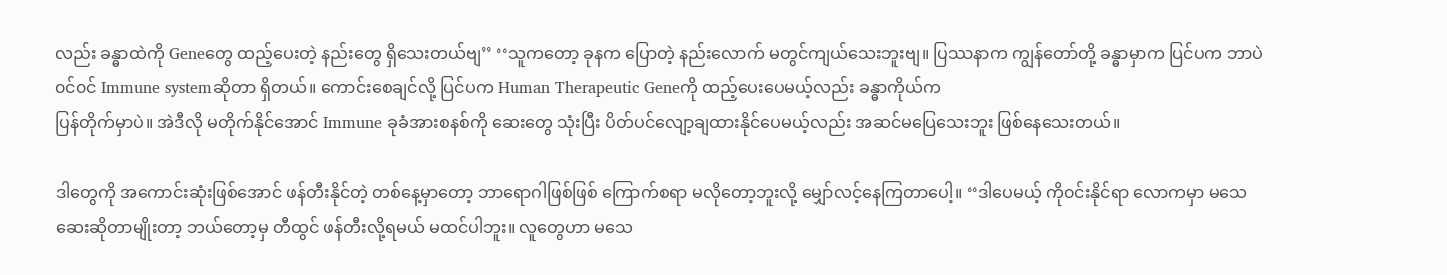လည်း ခန္ဓာထဲကို Geneတွေ ထည့်ပေးတဲ့ နည်းတွေ ရှိသေးတယ်ဗျ’’ ‘‘သူကတော့ ခုနက ပြောတဲ့ နည်းလောက် မတွင်ကျယ်သေးဘူးဗျ။ ပြဿနာက ကျွန်တော်တို့ ခန္ဓာမှာက ပြင်ပက ဘာပဲ ၀င်၀င် Immune systemဆိုတာ ရှိတယ်။ ကောင်းစေချင်လို့ ပြင်ပက Human Therapeutic Geneကို ထည့်ပေးပေမယ့်လည်း ခန္ဓာကိုယ်က
ပြန်တိုက်မှာပဲ။ အဲဒီလို မတိုက်နိုင်အောင် Immune ခုခံအားစနစ်ကို ဆေးတွေ သုံးပြီး ပိတ်ပင်လျော့ချထားနိုင်ပေမယ့်လည်း အဆင်မပြေသေးဘူး ဖြစ်နေသေးတယ်။

ဒါတွေကို အကောင်းဆုံးဖြစ်အောင် ဖန်တီးနိုင်တဲ့ တစ်နေ့မှာတော့ ဘာရောဂါဖြစ်ဖြစ် ကြောက်စရာ မလိုတော့ဘူးလို့ မျှော်လင့်နေကြတာပေါ့။ ‘‘ဒါပေမယ့် ကို၀င်းနိုင်ရာ လောကမှာ မသေဆေးဆိုတာမျိုးတာ့ ဘယ်တော့မှ တီထွင် ဖန်တီးလို့ရမယ် မထင်ပါဘူး။ လူတွေဟာ မသေ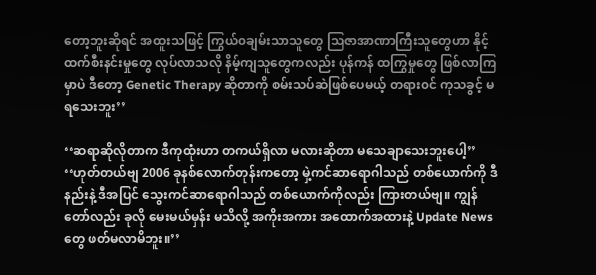တော့ဘူးဆိုရင် အထူးသဖြင့် ကြွယ်၀ချမ်းသာသူတွေ သြဇာအာဏာကြီးသူတွေဟာ နိုင့်ထက်စီးနင်းမှုတွေ လုပ်လာသလို နိမ့်ကျသူတွေကလည်း ပုန်ကန် ထကြွမှုတွေ ဖြစ်လာကြမှာပဲ ဒီတော့ Genetic Therapy ဆိုတာကို စမ်းသပ်ဆဲဖြစ်ပေမယ့် တရား၀င် ကုသခွင့် မရသေးဘူး’’

‘‘ဆရာဆိုလိုတာက ဒီကုထုံးဟာ တကယ်ရှိလာ မလားဆိုတာ မသေချာသေးဘူးပေါ့’’ ‘‘ဟုတ်တယ်ဗျ 2006 ခုနစ်လောက်တုန်းကတော့ မှဲ့ကင်ဆာရောဂါသည် တစ်ယောက်ကို ဒီနည်းနဲ့ ဒီအပြင် သွေးကင်ဆာရောဂါသည် တစ်ယောက်ကိုလည်း ကြားတယ်ဗျ။ ကျွန်တော်လည်း ခုလို မေးမယ်မှန်း မသိလို့ အကိုးအကား အထောက်အထားနဲ့ Update Newsတွေ ဖတ်မလာမိဘူး။’’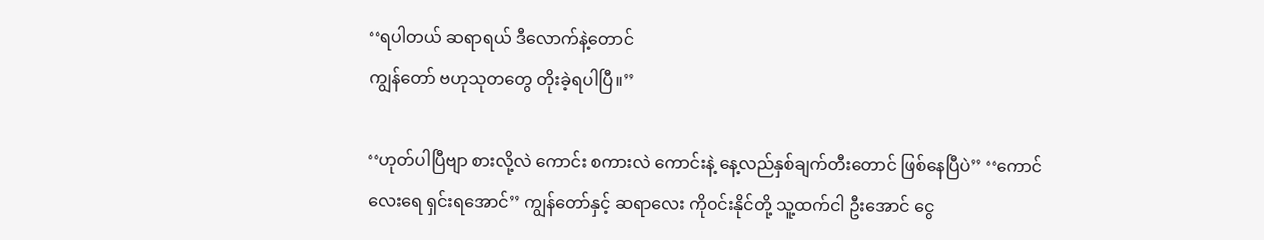‘‘ရပါတယ် ဆရာရယ် ဒီလောက်နဲ့တောင်
ကျွန်တော် ဗဟုသုတတွေ တိုးခဲ့ရပါပြီ။’’

‘‘ဟုတ်ပါပြီဗျာ စားလို့လဲ ကောင်း စကားလဲ ကောင်းနဲ့ နေ့လည်နှစ်ချက်တီးတောင် ဖြစ်နေပြီပဲ’’ ‘‘ကောင်လေးရေ ရှင်းရအောင်’’ ကျွန်တော်နှင့် ဆရာလေး ကို၀င်းနိုင်တို့ သူ့ထက်ငါ ဦးအောင် ငွေ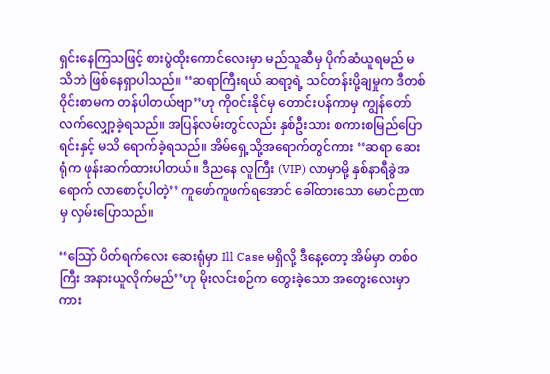ရှင်းနေကြသဖြင့် စားပွဲထိုးကောင်လေးမှာ မည်သူဆီမှ ပိုက်ဆံယူရမည် မသိဘဲ ဖြစ်နေရှာပါသည်။ ‘‘ဆရာကြီးရယ် ဆရာ့ရဲ့ သင်တန်းပို့ချမှုက ဒီတစ်၀ိုင်းစာမက တန်ပါတယ်ဗျာ’’ဟု ကို၀င်းနိုင်မှ တောင်းပန်ကာမှ ကျွန်တော် လက်လျှော့ခဲ့ရသည်။ အပြန်လမ်းတွင်လည်း နှစ်ဦးသား စကားစမြည်ပြောရင်းနှင့် မသိ ရောက်ခဲ့ရသည်။ အိမ်ရှေ့သို့အရောက်တွင်ကား ‘‘ဆရာ ဆေးရုံက ဖုန်းဆက်ထားပါတယ်။ ဒီညနေ လူကြီး (VIP) လာမှာမို့ နှစ်နာရီခွဲအရောက် လာစောင့်ပါတဲ့’’ ကူဖော်ကူဖက်ရအောင် ခေါ်ထားသော မောင်ဉာဏမှ လှမ်းပြောသည်။

‘‘သြော် ပိတ်ရက်လေး ဆေးရုံမှာ Ill Case မရှိလို့ ဒီနေ့တော့ အိမ်မှာ တစ်၀ကြီး အနားယူလိုက်မည်’’ဟု မိုးလင်းစဉ်က တွေးခဲ့သော အတွေးလေးမှာကား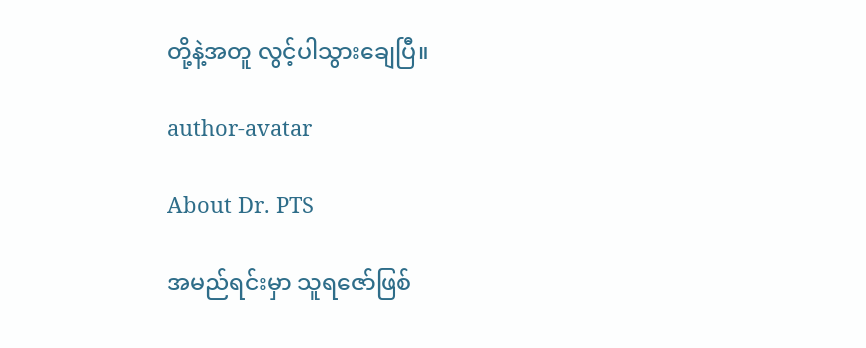တို့နဲ့အတူ လွင့်ပါသွားချေပြီ။

author-avatar

About Dr. PTS

အမည်ရင်းမှာ သူရဇော်ဖြစ်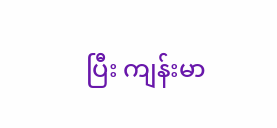ပြီး ကျန်းမာ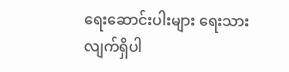ရေးဆောင်းပါးများ ရေးသားလျက်ရှိပါ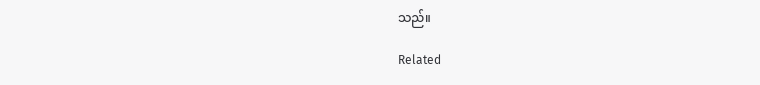သည်။

Related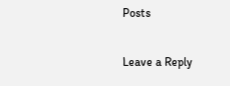Posts

Leave a Reply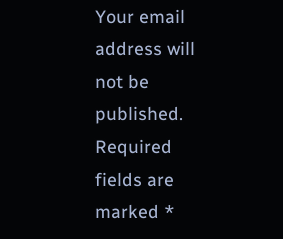Your email address will not be published. Required fields are marked *